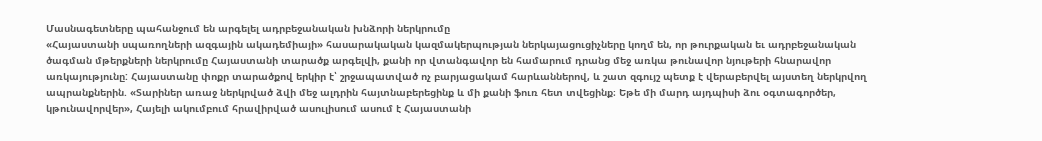Մասնագետները պահանջում են արգելել ադրբեջանական խնձորի ներկրումը
«Հայաստանի սպառողների ազգային ակադեմիայի» հասարակական կազմակերպության ներկայացուցիչները կողմ են, որ թուրքական եւ ադրբեջանական ծագման մթերքների ներկրումը Հայաստանի տարածք արգելվի, քանի որ վտանգավոր են համարում դրանց մեջ առկա թունավոր նյութերի հնարավոր առկայությունը: Հայաստանը փոքր տարածքով երկիր է՝ շրջապատված ոչ բարյացակամ հարևաններով, և շատ զգույշ պետք է վերաբերվել այստեղ ներկրվող ապրանքներին. «Տարիներ առաջ ներկրված ձվի մեջ ալդրին հայտնաբերեցինք և մի քանի ֆուռ հետ տվեցինք։ Եթե մի մարդ այդպիսի ձու օգտագործեր, կթունավորվեր», Հայելի ակումբում հրավիրված ասուլիսում ասում է Հայաստանի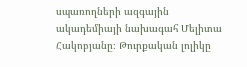սպառողների ազգային ակադեմիայի նախագահ Մելիտա Հակոբյանը։ Թուրքական լոլիկը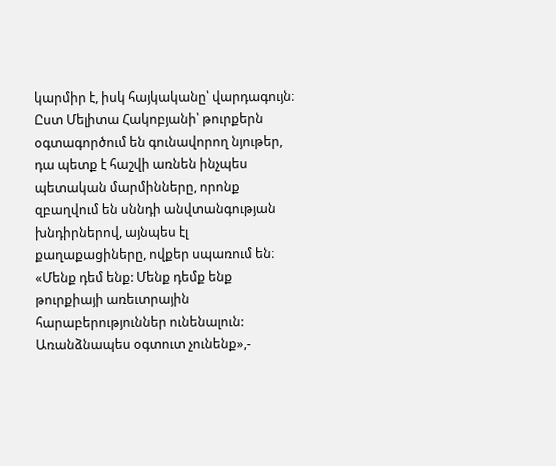կարմիր է, իսկ հայկականը՝ վարդագույն։ Ըստ Մելիտա Հակոբյանի՝ թուրքերն օգտագործում են գունավորող նյութեր, դա պետք է հաշվի առնեն ինչպես պետական մարմինները, որոնք զբաղվում են սննդի անվտանգության խնդիրներով, այնպես էլ քաղաքացիները, ովքեր սպառում են։ «Մենք դեմ ենք: Մենք դեմք ենք թուրքիայի առեւտրային հարաբերություններ ունենալուն: Առանձնապես օգտուտ չունենք»,-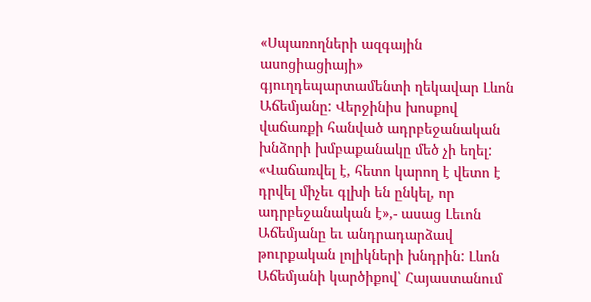«Սպառողների ազգային ասոցիացիայի» գյուղդեպարտամենտի ղեկավար Լևոն Աճեմյանը: Վերջինիս խոսքով վաճառքի հանված ադրբեջանական խնձորի խմբաքանակը մեծ չի եղել: «Վաճառվել է, հետո կարող է վետո է դրվել միչեւ գլխի են ընկել, որ ադրբեջանական է»,- ասաց Լեւոն Աճեմյանը եւ անդրադարձավ թուրքական լոլիկների խնդրին: Լևոն Աճեմյանի կարծիքով՝ Հայաստանում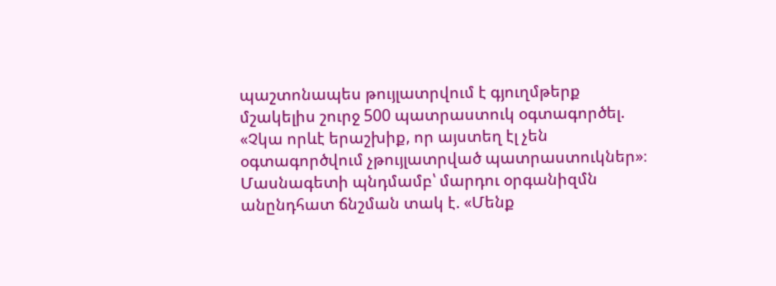պաշտոնապես թույլատրվում է գյուղմթերք մշակելիս շուրջ 500 պատրաստուկ օգտագործել. «Չկա որևէ երաշխիք, որ այստեղ էլ չեն օգտագործվում չթույլատրված պատրաստուկներ»։ Մասնագետի պնդմամբ՝ մարդու օրգանիզմն անընդհատ ճնշման տակ է. «Մենք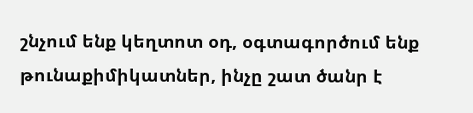շնչում ենք կեղտոտ օդ, օգտագործում ենք թունաքիմիկատներ, ինչը շատ ծանր է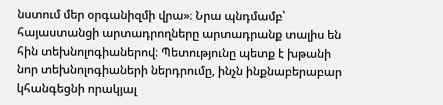նստում մեր օրգանիզմի վրա»։ Նրա պնդմամբ՝ հայաստանցի արտադրողները արտադրանք տալիս են հին տեխնոլոգիաներով։ Պետությունը պետք է խթանի նոր տեխնոլոգիաների ներդրումը, ինչն ինքնաբերաբար կհանգեցնի որակյալ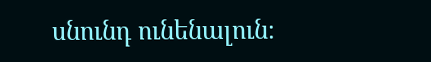սնունդ ունենալուն։